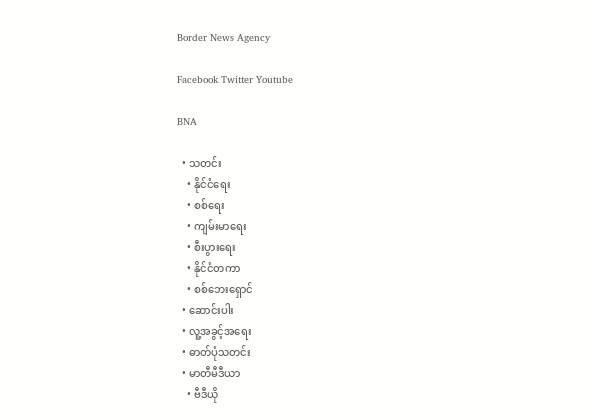Border News Agency

Facebook Twitter Youtube

BNA

  • သတင်း
    • နိုင်ငံရေး
    • စစ်ရေး
    • ကျမ်းမာရေး
    • စီးပွားရေး
    • နိုင်ငံတကာ
    • စစ်ဘေးရှောင်
  • ဆောင်းပါး
  • လူ့အခွင့်အရေး
  • ဓာတ်ပုံသတင်း
  • မာတီမီဒီယာ
    • ဗီဒီယို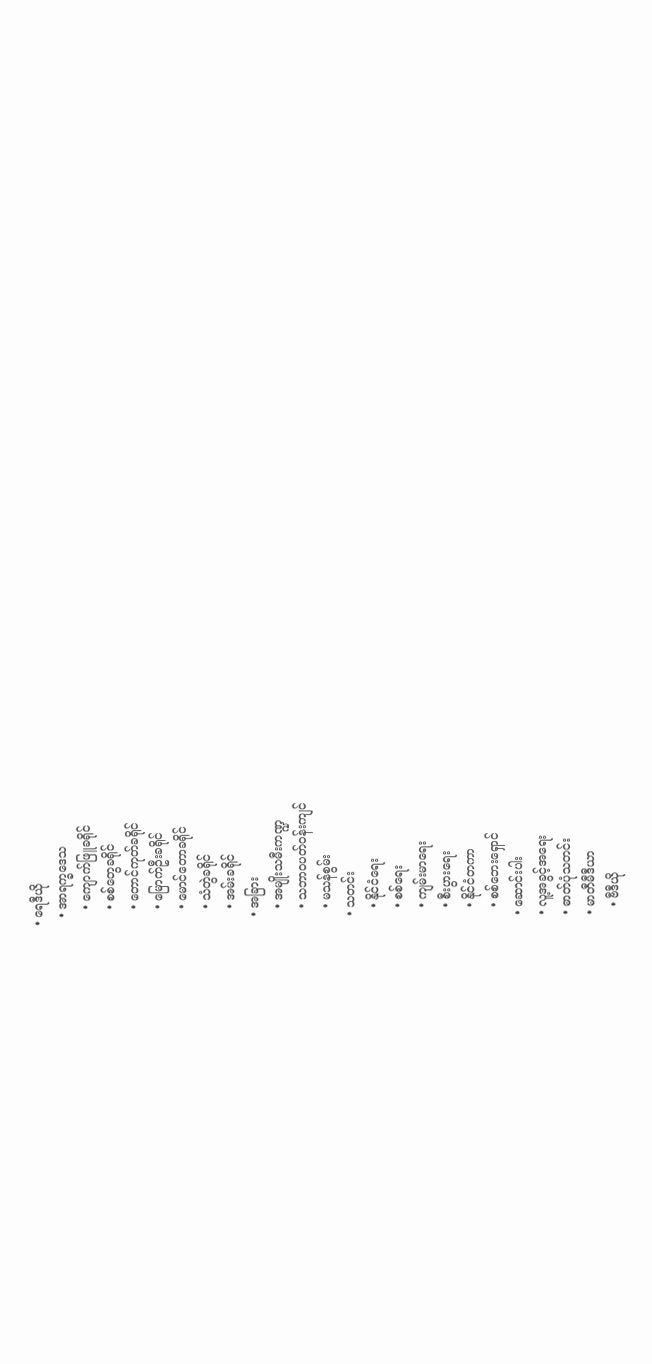• ရေဒီယို
  • အာရက္ခဒေသ
    • ကျောက်ဖြူခရိုင်
    • စစ်တွေခရိုင်
    • တောင်ကုတ်ခရိုင်
    • မြောက်ဦးခရိုင်
    • မောင်တောခရိုင်
    • သံတွဲခရိုင်
    • အမ်းခရိုင်
  • အခြား
    • အမျိုးသမီးကဏ္ဍ
    • သဘာဝပတ်ဝန်းကျင်
    • မသန်စွမ်း
  • သတင်း
    • နိုင်ငံရေး
    • စစ်ရေး
    • ကျမ်းမာရေး
    • စီးပွားရေး
    • နိုင်ငံတကာ
    • စစ်ဘေးရှောင်
  • ဆောင်းပါး
  • လူ့အခွင့်အရေး
  • ဓာတ်ပုံသတင်း
  • မာတီမီဒီယာ
    • ဗီဒီယို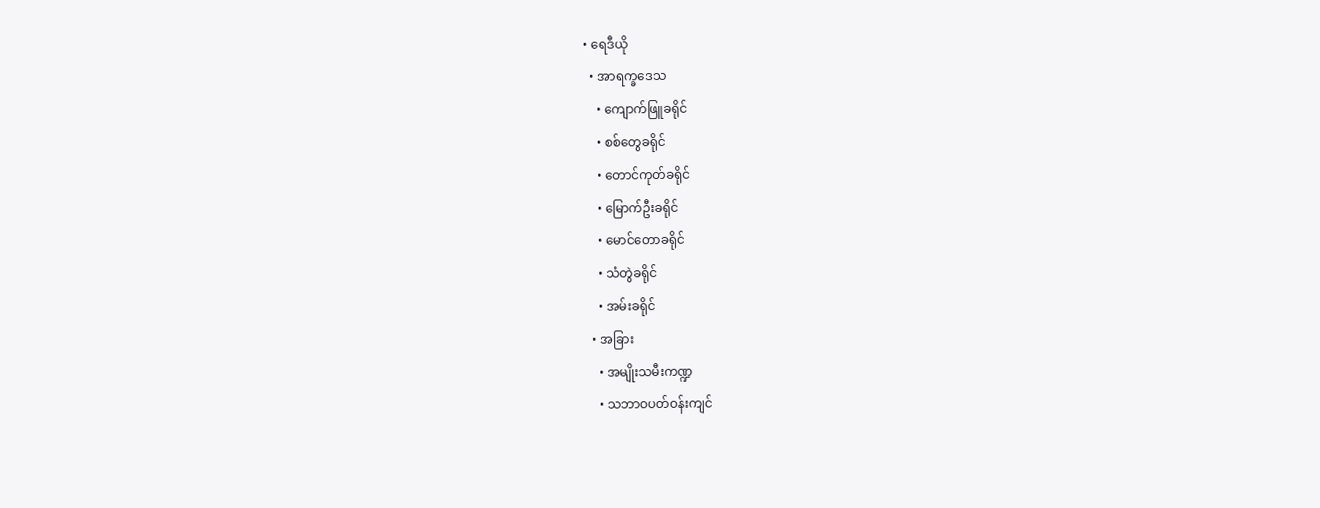• ရေဒီယို
  • အာရက္ခဒေသ
    • ကျောက်ဖြူခရိုင်
    • စစ်တွေခရိုင်
    • တောင်ကုတ်ခရိုင်
    • မြောက်ဦးခရိုင်
    • မောင်တောခရိုင်
    • သံတွဲခရိုင်
    • အမ်းခရိုင်
  • အခြား
    • အမျိုးသမီးကဏ္ဍ
    • သဘာဝပတ်ဝန်းကျင်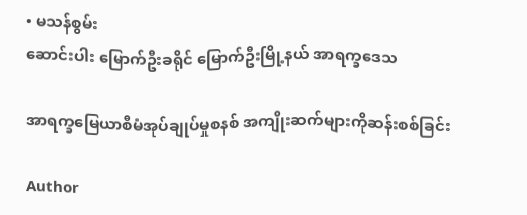• မသန်စွမ်း
ဆောင်းပါး မြောက်ဦးခရိုင် မြောက်ဦးမြို့နယ် အာရက္ခဒေသ

အာရက္ခမြေယာစီမံအုပ်ချုပ်မှုစနစ် အကျိုးဆက်များကိုဆန်းစစ်ခြင်း

Author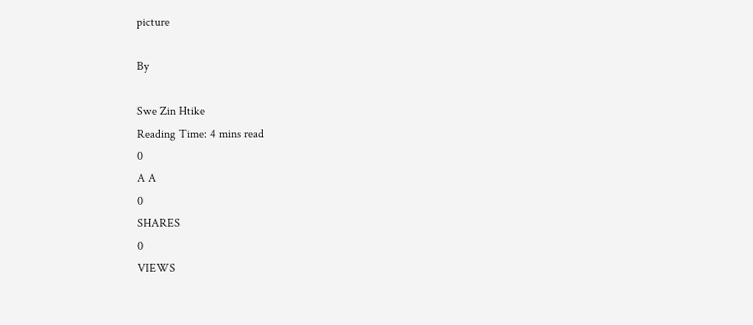picture

By

Swe Zin Htike
Reading Time: 4 mins read
0
A A
0
SHARES
0
VIEWS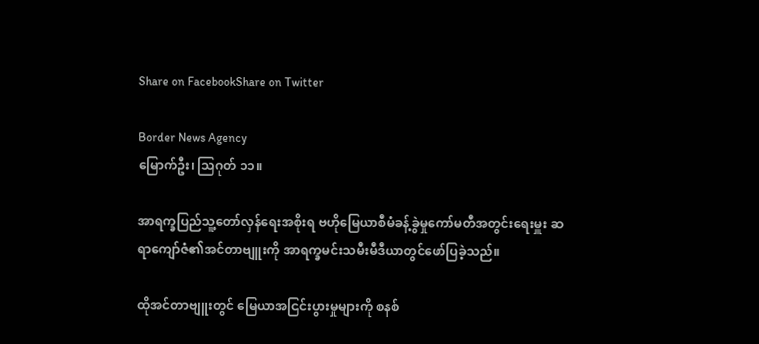Share on FacebookShare on Twitter

Border News Agency
မြောက်ဦး၊ သြဂုတ် ၁၁။

အာရက္ခပြည်သူ့တော်လှန်ရေးအစိုးရ ဗဟိုမြေယာစီမံခန့်ခွဲမှုကော်မတီအတွင်းရေးမှူး ဆရာကျော်ဇံ၏အင်တာဗျူးကို အာရက္ခမင်းသမီးမီဒီယာတွင်ဖော်ပြခဲ့သည်။

ထိုအင်တာဗျူးတွင် မြေယာအငြင်းပွားမှုများကို စနစ်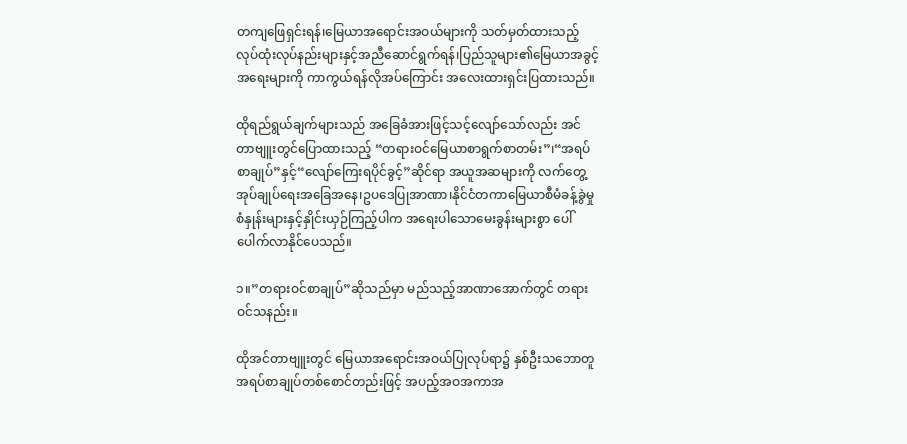တကျဖြေရှင်းရန်၊မြေယာအရောင်းအဝယ်များကို သတ်မှတ်ထားသည့်လုပ်ထုံးလုပ်နည်းများနှင့်အညီဆောင်ရွက်ရန်၊ပြည်သူများ၏မြေယာအခွင့်အရေးများကို ကာကွယ်ရန်လိုအပ်ကြောင်း အလေးထားရှင်းပြထားသည်။

ထိုရည်ရွယ်ချက်များသည် အခြေခံအားဖြင့်သင့်လျော်သော်လည်း အင်တာဗျူးတွင်ပြောထားသည့် “တရားဝင်မြေယာစာရွက်စာတမ်း”၊“အရပ်စာချုပ်”နှင့်“လျော်ကြေးရပိုင်ခွင့်”ဆိုင်ရာ အယူအဆများကို လက်တွေ့အုပ်ချုပ်ရေးအခြေအနေ၊ဥပဒေပြုအာဏာ၊နိုင်ငံတကာမြေယာစီမံခန့်ခွဲမှုစံနှုန်းများနှင့်နှိုင်းယှဉ်ကြည့်ပါက အရေးပါသောမေးခွန်းများစွာ ပေါ်ပေါက်လာနိုင်ပေသည်။

၁။”တရားဝင်စာချုပ်”ဆိုသည်မှာ မည်သည့်အာဏာအောက်တွင် တရားဝင်သနည်း။

ထိုအင်တာဗျူးတွင် မြေယာအရောင်းအဝယ်ပြုလုပ်ရာ၌ နှစ်ဦးသဘောတူအရပ်စာချုပ်တစ်စောင်တည်းဖြင့် အပည့်အဝအကာအ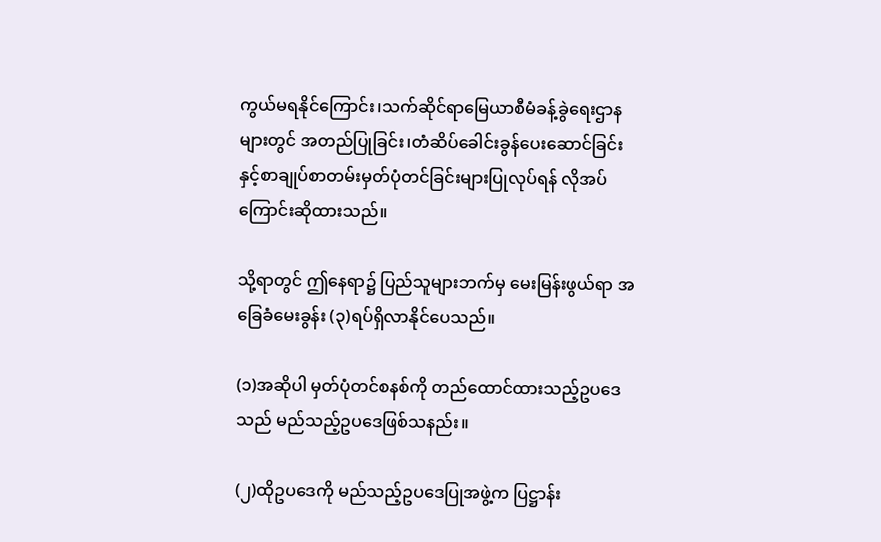ကွယ်မရနိုင်ကြောင်း၊သက်ဆိုင်ရာမြေယာစီမံခန့်ခွဲရေးဌာနများတွင် အတည်ပြုခြင်း၊တံဆိပ်ခေါင်းခွန်ပေးဆောင်ခြင်းနှင့်စာချုပ်စာတမ်းမှတ်ပုံတင်ခြင်းများပြုလုပ်ရန် လိုအပ်ကြောင်းဆိုထားသည်။

သို့ရာတွင် ဤနေရာ၌ ပြည်သူများဘက်မှ မေးမြန်းဖွယ်ရာ အခြေခံမေးခွန်း (၃)ရပ်ရှိလာနိုင်ပေသည်။

(၁)အဆိုပါ မှတ်ပုံတင်စနစ်ကို တည်ထောင်ထားသည့်ဥပဒေသည် မည်သည့်ဥပဒေဖြစ်သနည်း။

(၂)ထိုဥပဒေကို မည်သည့်ဥပဒေပြုအဖွဲ့က ပြဋ္ဌာန်း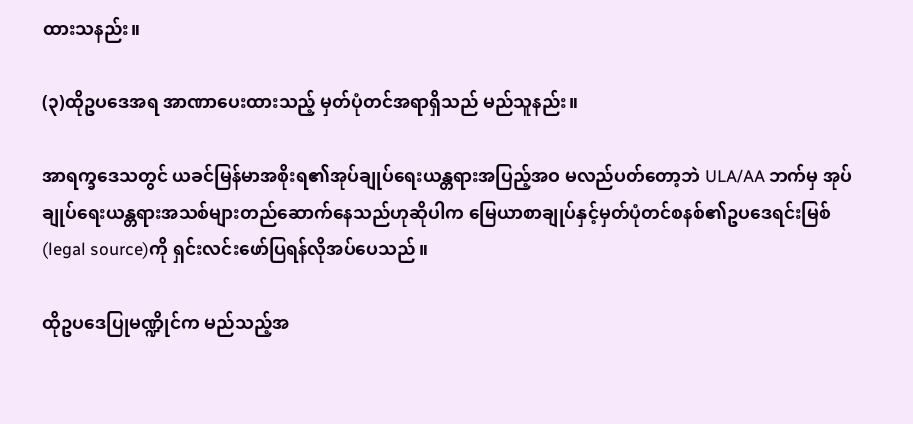ထားသနည်း။

(၃)ထိုဥပဒေအရ အာဏာပေးထားသည့် မှတ်ပုံတင်အရာရှိသည် မည်သူနည်း။

အာရက္ခဒေသတွင် ယခင်မြန်မာအစိုးရ၏အုပ်ချုပ်ရေးယန္တရားအပြည့်အဝ မလည်ပတ်တော့ဘဲ ULA/AA ဘက်မှ အုပ်ချုပ်ရေးယန္တရားအသစ်များတည်ဆောက်နေသည်ဟုဆိုပါက မြေယာစာချုပ်နှင့်မှတ်ပုံတင်စနစ်၏ဥပဒေရင်းမြစ်(legal source)ကို ရှင်းလင်းဖော်ပြရန်လိုအပ်ပေသည်။

ထိုဥပဒေပြုမဏ္ဍိုင်က မည်သည့်အ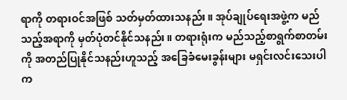ရာကို တရားဝင်အဖြစ် သတ်မှတ်ထားသနည်း။ အုပ်ချုပ်ရေးအဖွဲ့က မည်သည့်အရာကို မှတ်ပုံတင်နိုင်သနည်း။ တရားရုံးက မည်သည့်စာရွက်စာတမ်းကို အတည်ပြုနိုင်သနည်းဟူသည့် အခြေခံမေးခွန်းများ မရှင်းလင်းသေးပါက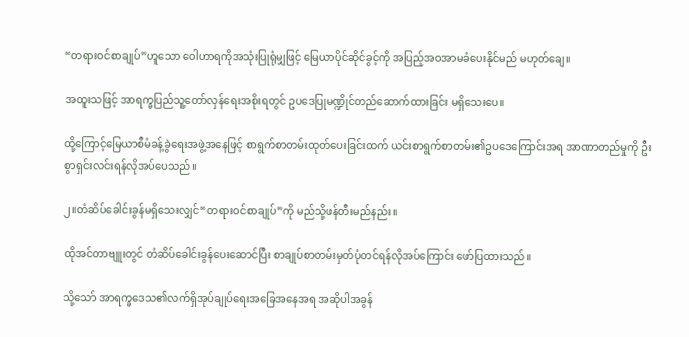“တရားဝင်စာချုပ်”ဟူသော ဝေါဟာရကိုအသုံးပြုရုံမျှဖြင့် မြေယာပိုင်ဆိုင်ခွင့်ကို အပြည့်အဝအာမခံပေးနိုင်မည် မဟုတ်ချေ။

အထူးသဖြင့် အာရက္ခပြည်သူ့တော်လှန်ရေးအစိုးရတွင် ဥပဒေပြုမဏ္ဍိုင်တည်ဆောက်ထားခြင်း မရှိသေးပေ။

ထို့ကြောင့်မြေယာစီမံခန့်ခွဲရေးအဖွဲ့အနေဖြင့် စာရွက်စာတမ်းထုတ်ပေးခြင်းထက် ယင်းစာရွက်စာတမ်း၏ဥပဒေကြောင်းအရ အာဏာတည်မှုကို ဦးစွာရှင်းလင်းရန်လိုအပ်ပေသည်။

၂။တံဆိပ်ခေါင်းခွန်မရှိသေးလျှင်“တရားဝင်စာချုပ်”ကို မည်သို့ဖန်တီးမည်နည်း။

ထိုအင်တာဗျူးတွင် တံဆိပ်ခေါင်းခွန်ပေးဆောင်ပြီး စာချုပ်စာတမ်းမှတ်ပုံတင်ရန်လိုအပ်ကြောင်း ဖော်ပြထားသည်။

သို့သော် အာရက္ခဒေသ၏လက်ရှိအုပ်ချုပ်ရေးအခြေအနေအရ အဆိုပါအခွန်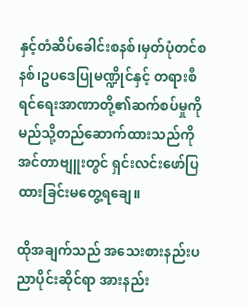နှင့်တံဆိပ်ခေါင်းစနစ်၊မှတ်ပုံတင်စနစ်၊ဥပဒေပြုမဏ္ဍိုင်နှင့် တရားစီရင်ရေးအာဏာတို့၏ဆက်စပ်မှုကို မည်သို့တည်ဆောက်ထားသည်ကို အင်တာဗျူးတွင် ရှင်းလင်းဖော်ပြထားခြင်းမတွေ့ရချေ။

ထိုအချက်သည် အသေးစားနည်းပညာပိုင်းဆိုင်ရာ အားနည်း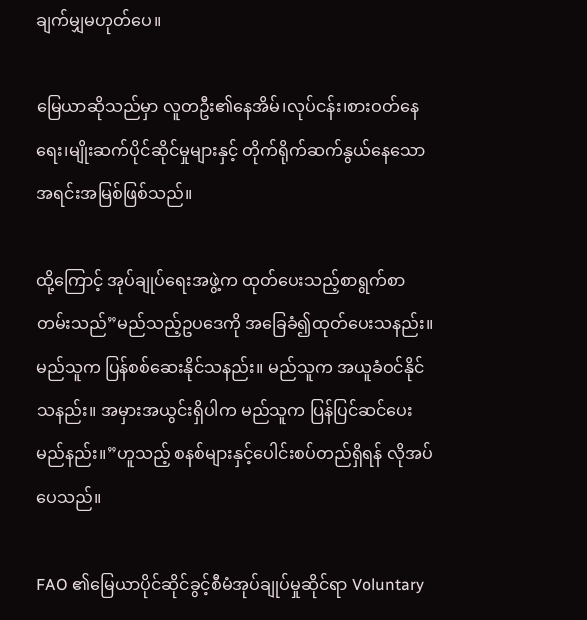ချက်မျှမဟုတ်ပေ။

မြေယာဆိုသည်မှာ လူတဦး၏နေအိမ်၊လုပ်ငန်း၊စားဝတ်နေရေး၊မျိုးဆက်ပိုင်ဆိုင်မှုများနှင့် တိုက်ရိုက်ဆက်နွယ်နေသောအရင်းအမြစ်ဖြစ်သည်။

ထို့ကြောင့် အုပ်ချုပ်ရေးအဖွဲ့က ထုတ်ပေးသည့်စာရွက်စာတမ်းသည်”မည်သည့်ဥပဒေကို အခြေခံ၍ထုတ်ပေးသနည်း။ မည်သူက ပြန်စစ်ဆေးနိုင်သနည်း။ မည်သူက အယူခံဝင်နိုင်သနည်း။ အမှားအယွင်းရှိပါက မည်သူက ပြန်ပြင်ဆင်ပေးမည်နည်း။”ဟူသည့် စနစ်များနှင့်ပေါင်းစပ်တည်ရှိရန် လိုအပ်ပေသည်။

FAO ၏မြေယာပိုင်ဆိုင်ခွင့်စီမံအုပ်ချုပ်မှုဆိုင်ရာ Voluntary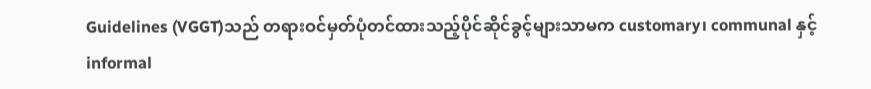Guidelines (VGGT)သည် တရားဝင်မှတ်ပုံတင်ထားသည့်ပိုင်ဆိုင်ခွင့်များသာမက customary၊ communal နှင့် informal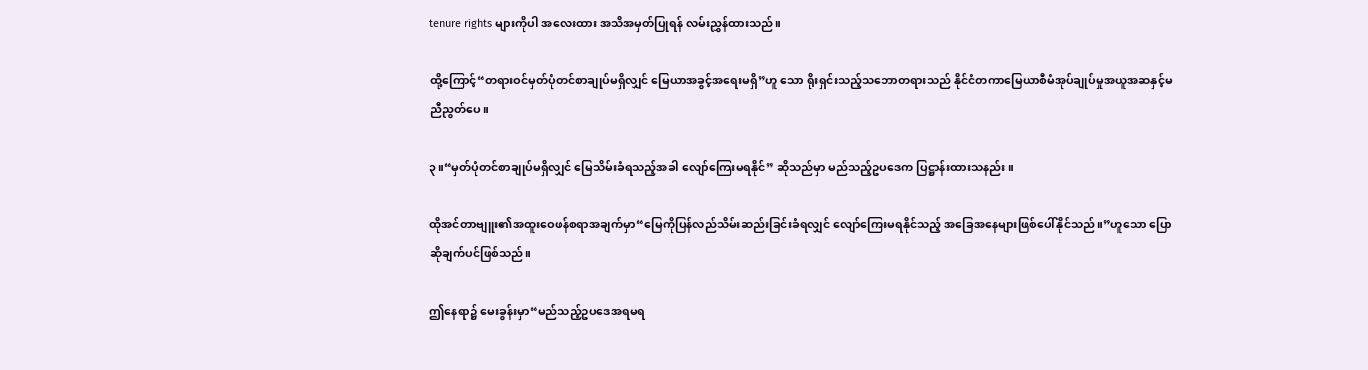tenure rights များကိုပါ အလေးထား အသိအမှတ်ပြုရန် လမ်းညွှန်ထားသည်။

ထို့ကြောင့်“တရားဝင်မှတ်ပုံတင်စာချုပ်မရှိလျှင် မြေယာအခွင့်အရေးမရှိ”ဟူ သော ရိုးရှင်းသည့်သဘောတရားသည် နိုင်ငံတကာမြေယာစီမံအုပ်ချုပ်မှုအယူအဆနှင့်မညီညွတ်ပေ။

၃။“မှတ်ပုံတင်စာချုပ်မရှိလျှင် မြေသိမ်းခံရသည့်အခါ လျော်ကြေးမရနိုင်” ဆိုသည်မှာ မည်သည့်ဥပဒေက ပြဋ္ဌာန်းထားသနည်း။

ထိုအင်တာဗျူး၏အထူးဝေဖန်စရာအချက်မှာ“မြေကိုပြန်လည်သိမ်းဆည်းခြင်းခံရလျှင် လျော်ကြေးမရနိုင်သည့် အခြေအနေများဖြစ်ပေါ်နိုင်သည်။”ဟူသော ပြောဆိုချက်ပင်ဖြစ်သည်။

ဤနေရာ၌ မေးခွန်းမှာ“မည်သည့်ဥပဒေအရမရ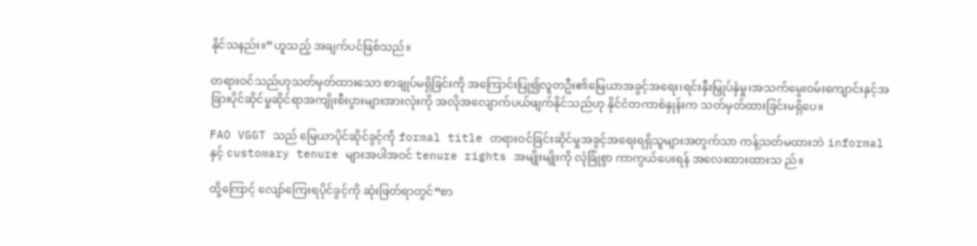နိုင်သနည်း။”ဟူသည့် အချက်ပင်ဖြစ်သည်။

တရားဝင်သည်ဟုသတ်မှတ်ထားသော စာချုပ်မရှိခြင်းကို အကြောင်းပြု၍လူတဦး၏မြေယာအခွင့်အရေး၊ရင်းနှီးမြှုပ်နှံမှု၊အသက်မွေးဝမ်းကျောင်းနှင့်အခြားပိုင်ဆိုင်မှုဆိုင်ရာအကျိုးစီးပွားများအားလုံးကို အလိုအလျောက်ပယ်ဖျက်နိုင်သည်ဟု နိုင်ငံတကာစံနှုန်းက သတ်မှတ်ထားခြင်းမရှိပေ။

FAO VGGT သည် မြေယာပိုင်ဆိုင်ခွင့်ကို formal title တရားဝင်ခြင်းဆိုင်မှုအခွင့်အရေးရရှိသူများအတွက်သာ ကန့်သတ်မထားဘဲ informal နှင့် customary tenure များအပါအဝင် tenure rights အမျိုးမျိုးကို လုံခြုံစွာ ကာကွယ်ပေးရန် အလေးထားထားသ ည်။

ထို့ကြောင့် လျော်ကြေးရပိုင်ခွင့်ကို ဆုံးဖြတ်ရာတွင်“စာ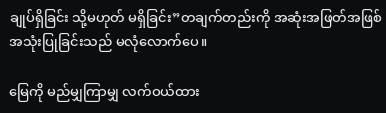ချုပ်ရှိခြင်း သို့မဟုတ် မရှိခြင်း”တချက်တည်းကို အဆုံးအဖြတ်အဖြစ် အသုံးပြုခြင်းသည် မလုံလောက်ပေ။

မြေကို မည်မျှကြာမျှ လက်ဝယ်ထား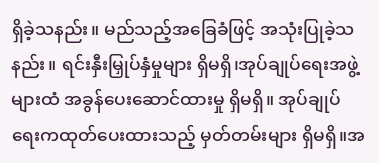ရှိခဲ့သနည်း။ မည်သည့်အခြေခံဖြင့် အသုံးပြုခဲ့သနည်း။ ရင်းနှီးမြှုပ်နှံမှုများ ရှိမရှိ၊အုပ်ချုပ်ရေးအဖွဲ့များထံ အခွန်ပေးဆောင်ထားမှု ရှိမရှိ။ အုပ်ချုပ်ရေးကထုတ်ပေးထားသည့် မှတ်တမ်းများ ရှိမရှိ။အ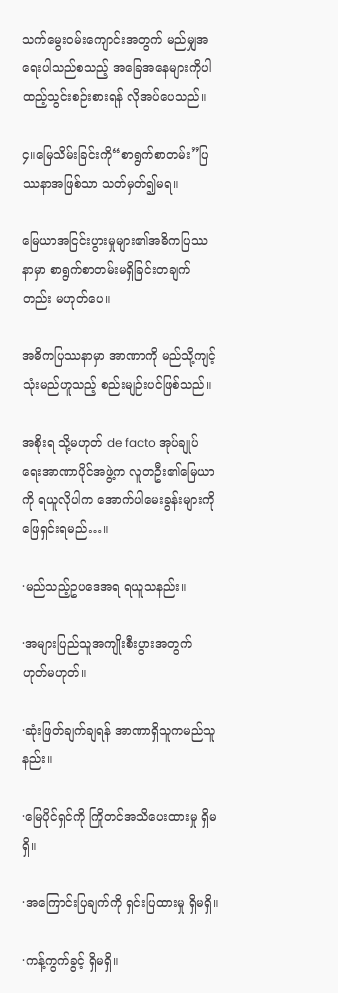သက်မွေးဝမ်းကျောင်းအတွက် မည်မျှအရေးပါသည်စသည့် အခြေအနေများကိုပါ ထည့်သွင်းစဉ်းစားရန် လိုအပ်ပေသည်။

၄။မြေသိမ်းခြင်းကို“စာရွက်စာတမ်း”ပြဿနာအဖြစ်သာ သတ်မှတ်၍မရ။

မြေယာအငြင်းပွားမှုများ၏အဓိကပြဿနာမှာ စာရွက်စာတမ်းမရှိခြင်းတချက်တည်း မဟုတ်ပေ။

အဓိကပြဿနာမှာ အာဏာကို မည်သို့ကျင့်သုံးမည်ဟူသည့် စည်းမျဉ်းပင်ဖြစ်သည်။

အစိုးရ သို့မဟုတ် de facto အုပ်ချုပ်ရေးအာဏာပိုင်အဖွဲ့က လူတဦး၏မြေယာကို ရယူလိုပါက အောက်ပါမေးခွန်းများကို ဖြေရှင်းရမည်…။

·မည်သည့်ဥပဒေအရ ရယူသနည်း။

·အများပြည်သူအကျိုးစီးပွားအတွက် ဟုတ်မဟုတ်။

·ဆုံးဖြတ်ချက်ချရန် အာဏာရှိသူကမည်သူနည်း။

·မြေပိုင်ရှင်ကို ကြိုတင်အသိပေးထားမှု ရှိမရှိ။

·အကြောင်းပြချက်ကို ရှင်းပြထားမှု ရှိမရှိ။

·ကန့်ကွက်ခွင့် ရှိမရှိ။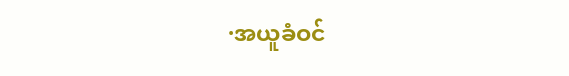·အယူခံဝင်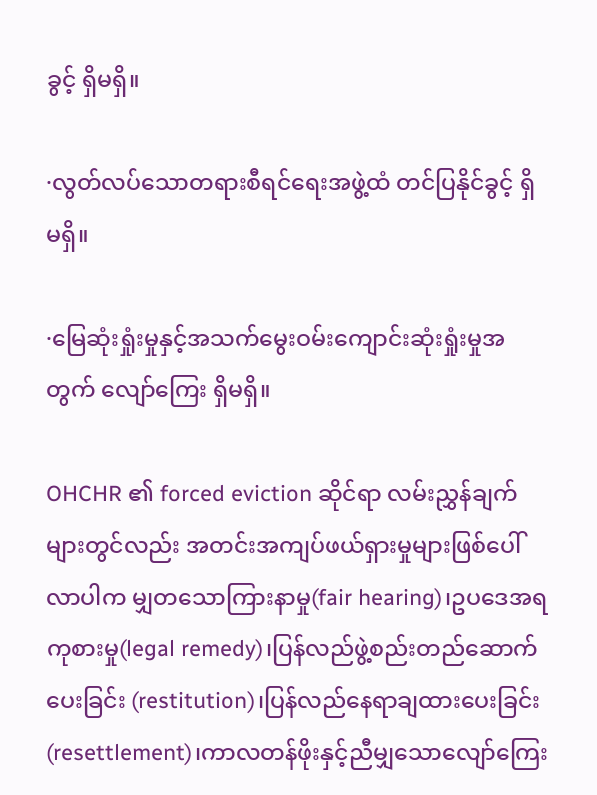ခွင့် ရှိမရှိ။

·လွတ်လပ်သောတရားစီရင်ရေးအဖွဲ့ထံ တင်ပြနိုင်ခွင့် ရှိမရှိ။

·မြေဆုံးရှုံးမှုနှင့်အသက်မွေးဝမ်းကျောင်းဆုံးရှုံးမှုအတွက် လျော်ကြေး ရှိမရှိ။

OHCHR ၏ forced eviction ဆိုင်ရာ လမ်းညွှန်ချက်များတွင်လည်း အတင်းအကျပ်ဖယ်ရှားမှုများဖြစ်ပေါ်လာပါက မျှတသောကြားနာမှု(fair hearing)၊ဥပဒေအရကုစားမှု(legal remedy)၊ပြန်လည်ဖွဲ့စည်းတည်ဆောက်ပေးခြင်း (restitution)၊ပြန်လည်နေရာချထားပေးခြင်း(resettlement)၊ကာလတန်ဖိုးနှင့်ညီမျှသောလျော်ကြေး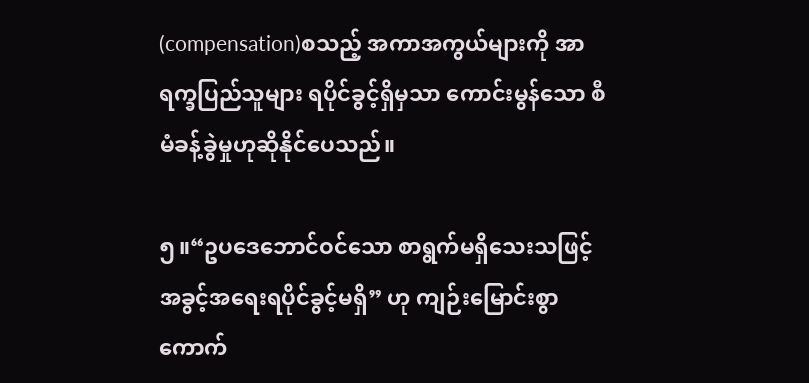(compensation)စသည့် အကာအကွယ်များကို အာရက္ခပြည်သူများ ရပိုင်ခွင့်ရှိမှသာ ကောင်းမွန်သော စီမံခန့်ခွဲမှုဟုဆိုနိုင်ပေသည်။

၅။“ဥပဒေဘောင်ဝင်သော စာရွက်မရှိသေးသဖြင့် အခွင့်အရေးရပိုင်ခွင့်မရှိ” ဟု ကျဉ်းမြောင်းစွာ ကောက်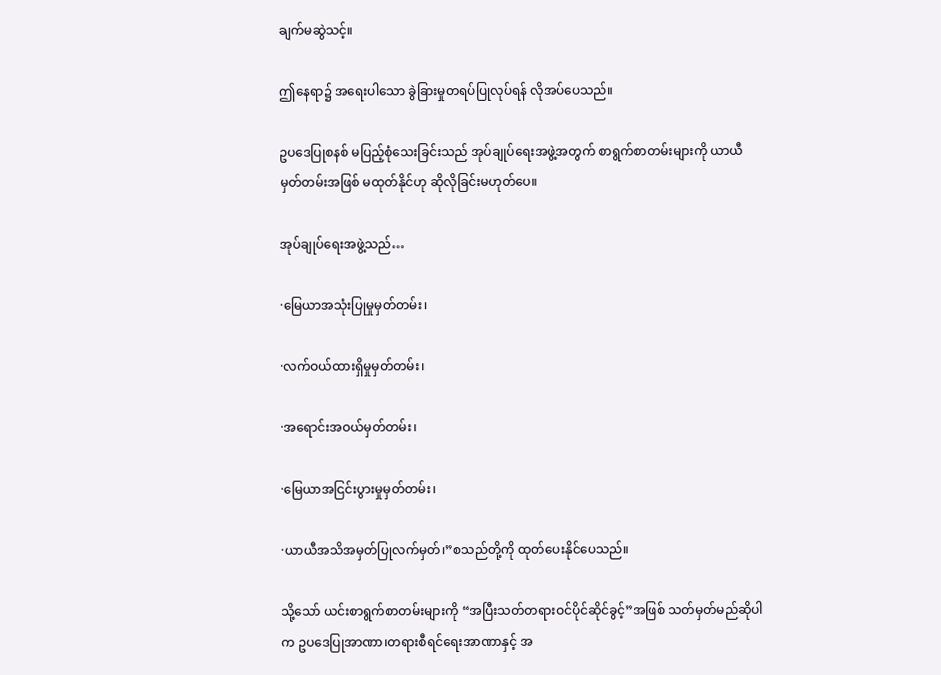ချက်မဆွဲသင့်။

ဤနေရာ၌ အရေးပါသော ခွဲခြားမှုတရပ်ပြုလုပ်ရန် လိုအပ်ပေသည်။

ဥပဒေပြုစနစ် မပြည့်စုံသေးခြင်းသည် အုပ်ချုပ်ရေးအဖွဲ့အတွက် စာရွက်စာတမ်းများကို ယာယီမှတ်တမ်းအဖြစ် မထုတ်နိုင်ဟု ဆိုလိုခြင်းမဟုတ်ပေ။

အုပ်ချုပ်ရေးအဖွဲ့သည်…

·မြေယာအသုံးပြုမှုမှတ်တမ်း၊

·လက်ဝယ်ထားရှိမှုမှတ်တမ်း၊

·အရောင်းအဝယ်မှတ်တမ်း၊

·မြေယာအငြင်းပွားမှုမှတ်တမ်း၊

·ယာယီအသိအမှတ်ပြုလက်မှတ်၊”စသည်တို့ကို ထုတ်ပေးနိုင်ပေသည်။

သို့သော် ယင်းစာရွက်စာတမ်းများကို “အပြီးသတ်တရားဝင်ပိုင်ဆိုင်ခွင့်”အဖြစ် သတ်မှတ်မည်ဆိုပါက ဥပဒေပြုအာဏာ၊တရားစီရင်ရေးအာဏာနှင့် အ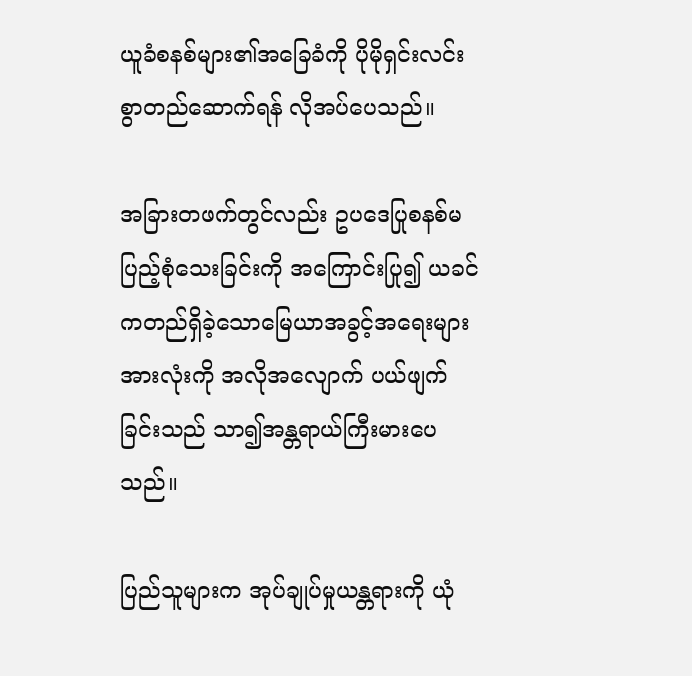ယူခံစနစ်များ၏အခြေခံကို ပိုမိုရှင်းလင်းစွာတည်ဆောက်ရန် လိုအပ်ပေသည်။

အခြားတဖက်တွင်လည်း ဥပဒေပြုစနစ်မပြည့်စုံသေးခြင်းကို အကြောင်းပြု၍ ယခင်ကတည်ရှိခဲ့သောမြေယာအခွင့်အရေးများအားလုံးကို အလိုအလျောက် ပယ်ဖျက်ခြင်းသည် သာ၍အန္တရာယ်ကြီးမားပေသည်။

ပြည်သူများက အုပ်ချုပ်မှုယန္တရားကို ယုံ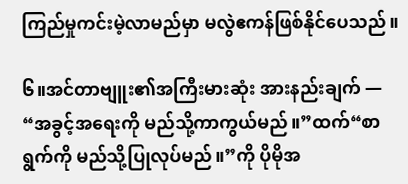ကြည်မှုကင်းမဲ့လာမည်မှာ မလွဲဧကန်ဖြစ်နိုင်ပေသည်။

၆။အင်တာဗျူး၏အကြီးမားဆုံး အားနည်းချက် — “အခွင့်အရေးကို မည်သို့ကာကွယ်မည်။”ထက်“စာရွက်ကို မည်သို့ပြုလုပ်မည်။”ကို ပိုမိုအ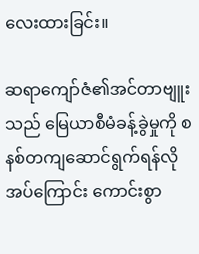လေးထားခြင်း။

ဆရာကျော်ဇံ၏အင်တာဗျူးသည် မြေယာစီမံခန့်ခွဲမှုကို စနစ်တကျဆောင်ရွက်ရန်လိုအပ်ကြောင်း ကောင်းစွာ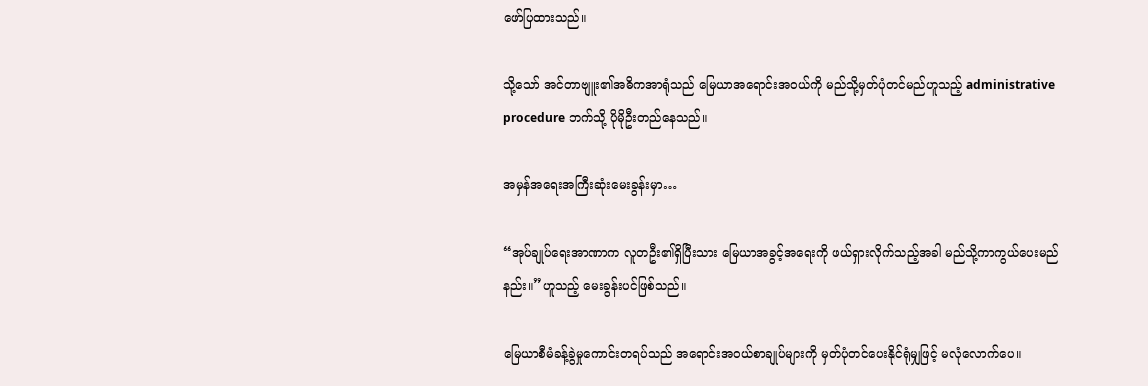ဖော်ပြထားသည်။

သို့သော် အင်တာဗျူး၏အဓိကအာရုံသည် မြေယာအရောင်းအဝယ်ကို မည်သို့မှတ်ပုံတင်မည်ဟူသည့် administrative procedure ဘက်သို့ ပိုမိုဦးတည်နေသည်။

အမှန်အရေးအကြီးဆုံးမေးခွန်းမှာ…

“အုပ်ချုပ်ရေးအာဏာက လူတဦး၏ရှိပြီးသား မြေယာအခွင့်အရေးကို ဖယ်ရှားလိုက်သည့်အခါ မည်သို့ကာကွယ်ပေးမည်နည်း။”ဟူသည့် မေးခွန်းပင်ဖြစ်သည်။

မြေယာစီမံခန့်ခွဲမှုကောင်းတရပ်သည် အရောင်းအဝယ်စာချုပ်များကို မှတ်ပုံတင်ပေးနိုင်ရုံမျှဖြင့် မလုံလောက်ပေ။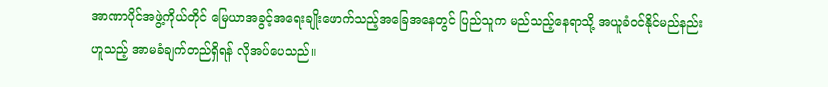အာဏာပိုင်အဖွဲ့ကိုယ်တိုင် မြေယာအခွင့်အရေးချိုးဖောက်သည့်အခြေအနေတွင် ပြည်သူက မည်သည့်နေရာသို့ အယူခံဝင်နိုင်မည်နည်းဟူသည့် အာမခံချက်တည်ရှိရန် လိုအပ်ပေသည်။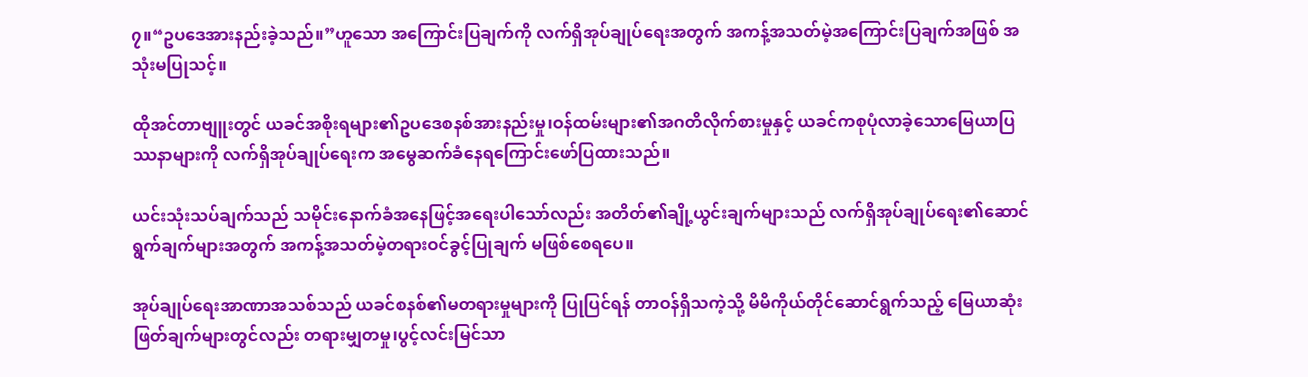၇။“ဥပဒေအားနည်းခဲ့သည်။”ဟူသော အကြောင်းပြချက်ကို လက်ရှိအုပ်ချုပ်ရေးအတွက် အကန့်အသတ်မဲ့အကြောင်းပြချက်အဖြစ် အသုံးမပြုသင့်။

ထိုအင်တာဗျူးတွင် ယခင်အစိုးရများ၏ဥပဒေစနစ်အားနည်းမှု၊ဝန်ထမ်းများ၏အဂတိလိုက်စားမှုနှင့် ယခင်ကစုပုံလာခဲ့သောမြေယာပြဿနာများကို လက်ရှိအုပ်ချုပ်ရေးက အမွေဆက်ခံနေရကြောင်းဖော်ပြထားသည်။

ယင်းသုံးသပ်ချက်သည် သမိုင်းနောက်ခံအနေဖြင့်အရေးပါသော်လည်း အတိတ်၏ချို့ယွင်းချက်များသည် လက်ရှိအုပ်ချုပ်ရေး၏ဆောင်ရွက်ချက်များအတွက် အကန့်အသတ်မဲ့တရားဝင်ခွင့်ပြုချက် မဖြစ်စေရပေ။

အုပ်ချုပ်ရေးအာဏာအသစ်သည် ယခင်စနစ်၏မတရားမှုများကို ပြုပြင်ရန် တာဝန်ရှိသကဲ့သို့ မိမိကိုယ်တိုင်ဆောင်ရွက်သည့် မြေယာဆုံးဖြတ်ချက်များတွင်လည်း တရားမျှတမှု၊ပွင့်လင်းမြင်သာ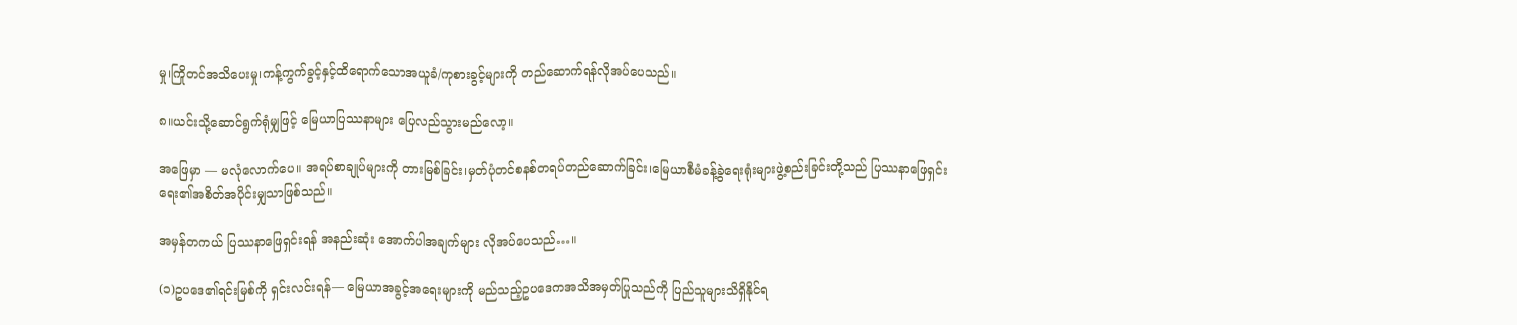မှု၊ကြိုတင်အသိပေးမှု၊ကန့်ကွက်ခွင့်နှင့်ထိရောက်သောအယူခံ/ကုစားခွင့်များကို တည်ဆောက်ရန်လိုအပ်ပေသည်။

၈။ယင်းသို့ဆောင်ရွက်ရုံမျှဖြင့် မြေယာပြဿနာများ ပြေလည်သွားမည်လော့။

အဖြေမှာ — မလုံလောက်ပေ။ အရပ်စာချုပ်များကို တားမြစ်ခြင်း၊မှတ်ပုံတင်စနစ်တရပ်တည်ဆောက်ခြင်း၊မြေယာစီမံခန့်ခွဲရေးရုံးများဖွဲ့စည်းခြင်းတို့သည် ပြဿနာဖြေရှင်းရေး၏အစိတ်အပိုင်းမျှသာဖြစ်သည်။

အမှန်တကယ် ပြဿနာဖြေရှင်းရန် အနည်းဆုံး အောက်ပါအချက်များ လိုအပ်ပေသည်…။

(၁)ဥပဒေ၏ရင်းမြစ်ကို ရှင်းလင်းရန်— မြေယာအခွင့်အရေးများကို မည်သည့်ဥပဒေကအသိအမှတ်ပြုသည်ကို ပြည်သူများသိရှိနိုင်ရ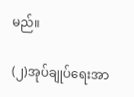မည်။

(၂)အုပ်ချုပ်ရေးအာ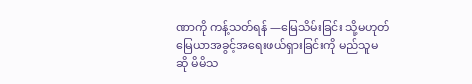ဏာကို ကန့်သတ်ရန် —မြေသိမ်းခြင်း သို့မဟုတ် မြေယာအခွင့်အရေးဖယ်ရှားခြင်းကို မည်သူမဆို မိမိသ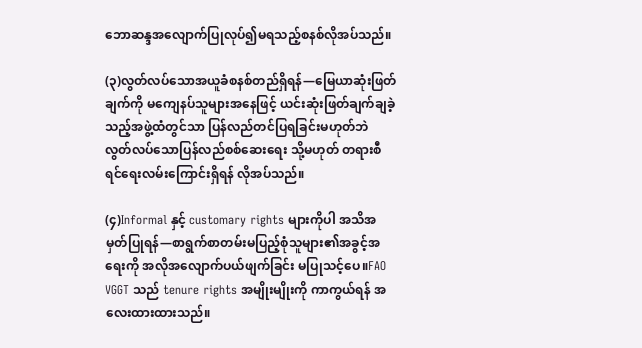ဘောဆန္ဒအလျောက်ပြုလုပ်၍မရသည့်စနစ်လိုအပ်သည်။

(၃)လွတ်လပ်သောအယူခံစနစ်တည်ရှိရန်—မြေယာဆုံးဖြတ်ချက်ကို မကျေနပ်သူများအနေဖြင့် ယင်းဆုံးဖြတ်ချက်ချခဲ့သည့်အဖွဲ့ထံတွင်သာ ပြန်လည်တင်ပြရခြင်းမဟုတ်ဘဲ လွတ်လပ်သောပြန်လည်စစ်ဆေးရေး သို့မဟုတ် တရားစီရင်ရေးလမ်းကြောင်းရှိရန် လိုအပ်သည်။

(၄)Informal နှင့် customary rights များကိုပါ အသိအမှတ်ပြုရန်—စာရွက်စာတမ်းမပြည့်စုံသူများ၏အခွင့်အရေးကို အလိုအလျောက်ပယ်ဖျက်ခြင်း မပြုသင့်ပေ။FAO VGGT သည် tenure rights အမျိုးမျိုးကို ကာကွယ်ရန် အလေးထားထားသည်။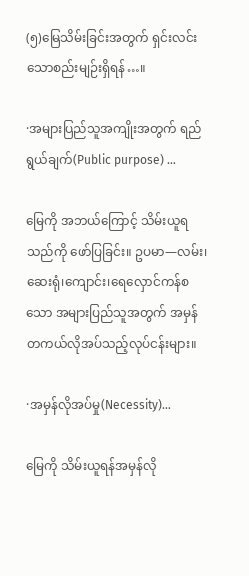(၅)မြေသိမ်းခြင်းအတွက် ရှင်းလင်းသောစည်းမျဉ်းရှိရန်…။

·အများပြည်သူအကျိုးအတွက် ရည်ရွယ်ချက်(Public purpose) …

မြေကို အဘယ်ကြောင့် သိမ်းယူရသည်ကို ဖော်ပြခြင်း။ ဥပမာ—လမ်း၊ဆေးရုံ၊ကျောင်း၊ရေလှောင်ကန်စသော အများပြည်သူအတွက် အမှန်တကယ်လိုအပ်သည့်လုပ်ငန်းများ။

·အမှန်လိုအပ်မှု(Necessity)…

မြေကို သိမ်းယူရန်အမှန်လို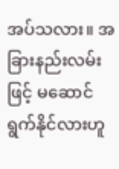အပ်သလား။ အခြားနည်းလမ်းဖြင့် မဆောင်ရွက်နိုင်လားဟူ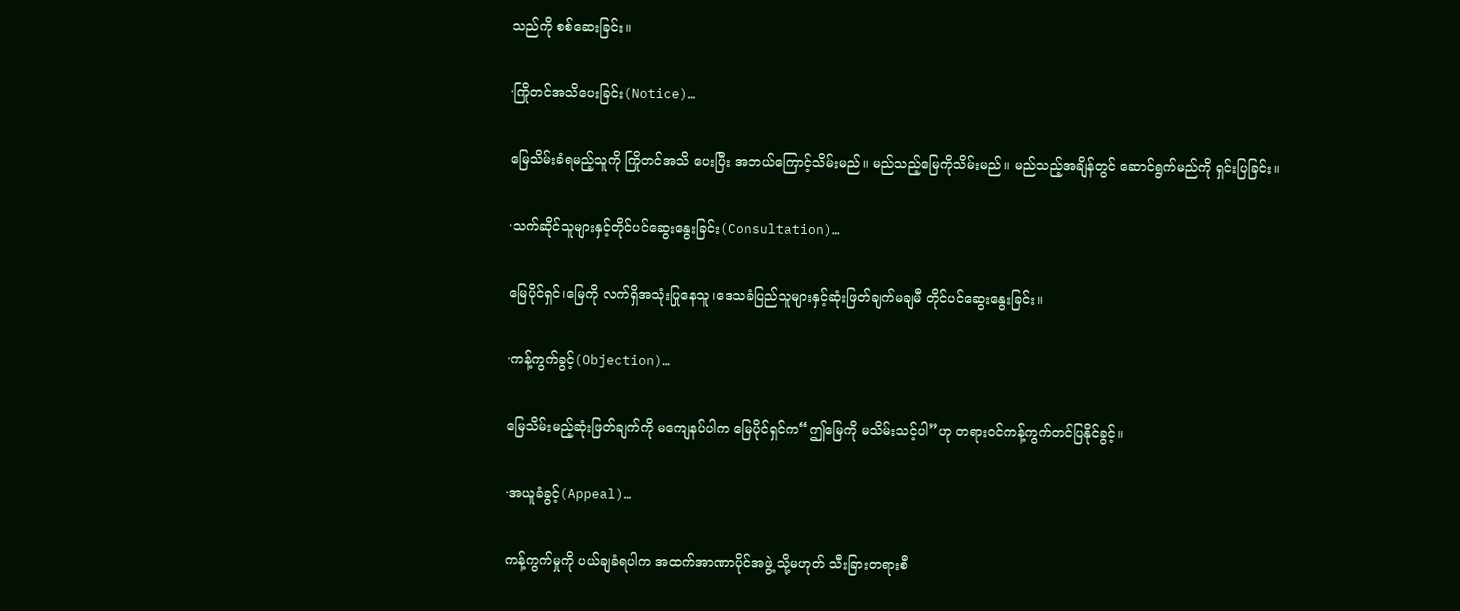သည်ကို စစ်ဆေးခြင်း။

·ကြိုတင်အသိပေးခြင်း(Notice)…

မြေသိမ်းခံရမည့်သူကို ကြိုတင်အသိ ပေးပြီး အဘယ်ကြောင့်သိမ်းမည်။ မည်သည့်မြေကိုသိမ်းမည်။ မည်သည့်အချိန်တွင် ဆောင်ရွက်မည်ကို ရှင်းပြခြင်း။

·သက်ဆိုင်သူများနှင့်တိုင်ပင်ဆွေးနွေးခြင်း(Consultation)…

မြေပိုင်ရှင်၊မြေကို လက်ရှိအသုံးပြုနေသူ၊ဒေသခံပြည်သူများနှင့်ဆုံးဖြတ်ချက်မချမီ တိုင်ပင်ဆွေးနွေးခြင်း။

·ကန့်ကွက်ခွင့်(Objection)…

မြေသိမ်းမည့်ဆုံးဖြတ်ချက်ကို မကျေနပ်ပါက မြေပိုင်ရှင်က“ဤမြေကို မသိမ်းသင့်ပါ”ဟု တရားဝင်ကန့်ကွက်တင်ပြနိုင်ခွင့်။

·အယူခံခွင့်(Appeal)…

ကန့်ကွက်မှုကို ပယ်ချခံရပါက အထက်အာဏာပိုင်အဖွဲ့ သို့မဟုတ် သီးခြားတရားစီ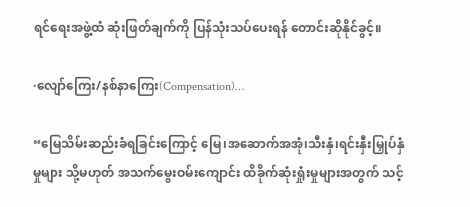ရင်ရေးအဖွဲ့ထံ ဆုံးဖြတ်ချက်ကို ပြန်သုံးသပ်ပေးရန် တောင်းဆိုနိုင်ခွင့်။

·လျော်ကြေး/နစ်နာကြေး(Compensation)…

“မြေသိမ်းဆည်းခံရခြင်းကြောင့် မြေ၊အဆောက်အအုံ၊သီးနှံ၊ရင်းနှီးမြှုပ်နှံမှုများ သို့မဟုတ် အသက်မွေးဝမ်းကျောင်း ထိခိုက်ဆုံးရှုံးမှုများအတွက် သင့်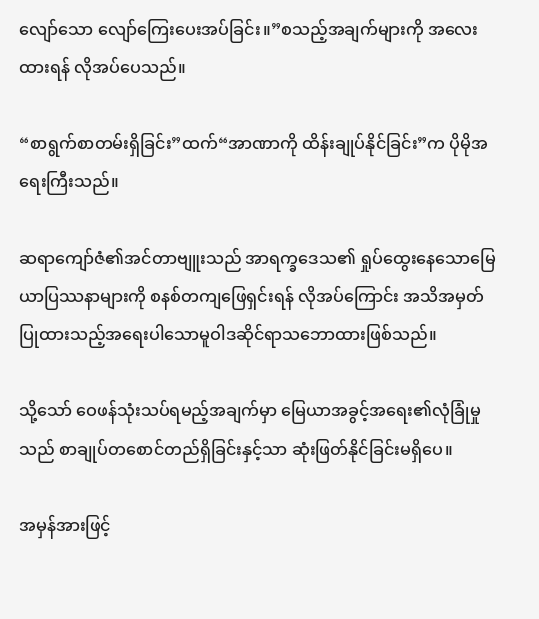လျော်သော လျော်ကြေးပေးအပ်ခြင်း။”စသည့်အချက်များကို အလေးထားရန် လိုအပ်ပေသည်။

“စာရွက်စာတမ်းရှိခြင်း”ထက်“အာဏာကို ထိန်းချုပ်နိုင်ခြင်း”က ပိုမိုအရေးကြီးသည်။

ဆရာကျော်ဇံ၏အင်တာဗျူးသည် အာရက္ခဒေသ၏ ရှုပ်ထွေးနေသောမြေယာပြဿနာများကို စနစ်တကျဖြေရှင်းရန် လိုအပ်ကြောင်း အသိအမှတ်ပြုထားသည့်အရေးပါသောမူဝါဒဆိုင်ရာသဘောထားဖြစ်သည်။

သို့သော် ဝေဖန်သုံးသပ်ရမည့်အချက်မှာ မြေယာအခွင့်အရေး၏လုံခြုံမှုသည် စာချုပ်တစောင်တည်ရှိခြင်းနှင့်သာ ဆုံးဖြတ်နိုင်ခြင်းမရှိပေ။

အမှန်အားဖြင့်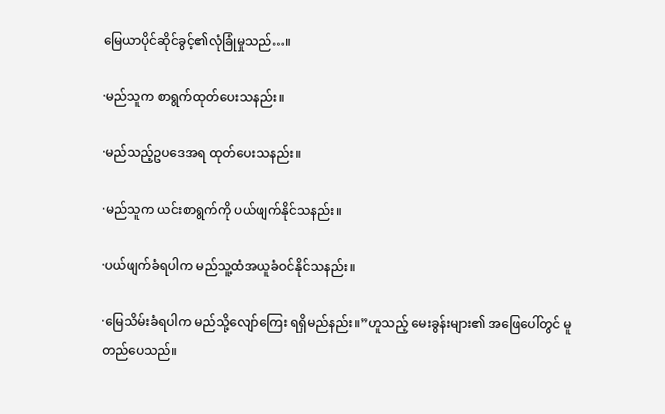မြေယာပိုင်ဆိုင်ခွင့်၏လုံခြုံမှုသည်…။

·မည်သူက စာရွက်ထုတ်ပေးသနည်း။

·မည်သည့်ဥပဒေအရ ထုတ်ပေးသနည်း။

·မည်သူက ယင်းစာရွက်ကို ပယ်ဖျက်နိုင်သနည်း။

·ပယ်ဖျက်ခံရပါက မည်သူ့ထံအယူခံဝင်နိုင်သနည်း။

·မြေသိမ်းခံရပါက မည်သို့လျော်ကြေး ရရှိမည်နည်း။”ဟူသည့် မေးခွန်းများ၏ အဖြေပေါ်တွင် မူတည်ပေသည်။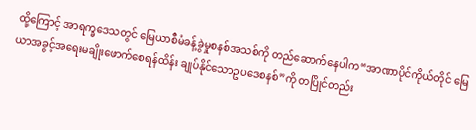ထို့ကြောင့် အာရက္ခဒေသတွင် မြေယာစီမံခန့်ခွဲမှုစနစ်အသစ်ကို တည်ဆောက်နေပါက“အာဏာပိုင်ကိုယ်တိုင် မြေယာအခွင့်အရေးမချိုးဖောက်စေရန်ထိန်း ချုပ်နိုင်သောဥပဒေစနစ်”ကို တပြိုင်တည်း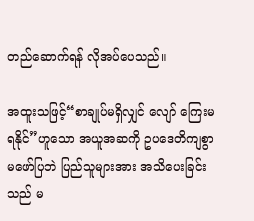တည်ဆောက်ရန် လိုအပ်ပေသည်။

အထူးသဖြင့်“စာချုပ်မရှိလျှင် လျော် ကြေးမရနိုင်”ဟူသော အယူအဆကို ဥပဒေတိကျစွာမဖော်ပြဘဲ ပြည်သူများအား အသိပေးခြင်းသည် မ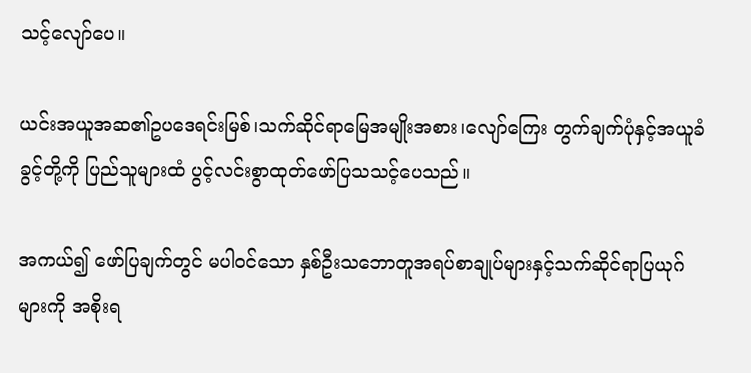သင့်လျော်ပေ။

ယင်းအယူအဆ၏ဥပဒေရင်းမြစ်၊သက်ဆိုင်ရာမြေအမျိုးအစား၊လျော်ကြေး တွက်ချက်ပုံနှင့်အယူခံခွင့်တို့ကို ပြည်သူများထံ ပွင့်လင်းစွာထုတ်ဖော်ပြသသင့်ပေသည်။

အကယ်၍ ဖော်ပြချက်တွင် မပါဝင်သော နှစ်ဦးသဘောတူအရပ်စာချုပ်များနှင့်သက်ဆိုင်ရာပြယုဂ်များကို အစိုးရ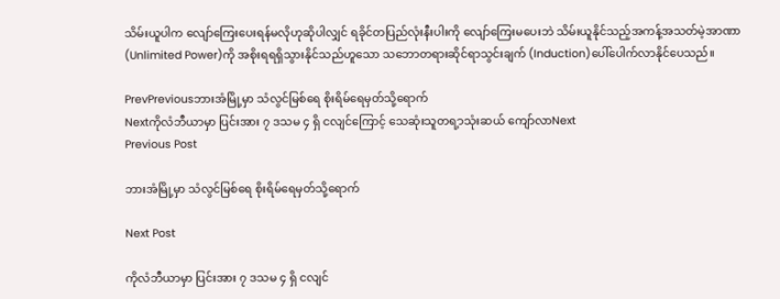သိမ်းယူပါက လျော်ကြေးပေးရန်မလိုဟုဆိုပါလျှင် ရခိုင်တပြည်လုံးနီးပါးကို လျော်ကြေးမပေးဘဲ သိမ်းယူနိုင်သည့်အကန့်အသတ်မဲ့အာဏာ(Unlimited Power)ကို အစိုးရရရှိသွားနိုင်သည်ဟူသော သဘောတရားဆိုင်ရာသွင်းချက် (Induction)ပေါ်ပေါက်လာနိုင်ပေသည်။

PrevPreviousဘားအံမြို့မှာ သံလွင်မြစ်ရေ စိုးရိမ်ရေမှတ်သို့ရောက်
Nextကိုလံဘီယာမှာ ပြင်းအား ၇ ဒသမ ၄ ရှိ ငလျင်ကြောင့် သေဆုံးသူတရ့ာသုံးဆယ် ကျော်လာNext
Previous Post

ဘားအံမြို့မှာ သံလွင်မြစ်ရေ စိုးရိမ်ရေမှတ်သို့ရောက်

Next Post

ကိုလံဘီယာမှာ ပြင်းအား ၇ ဒသမ ၄ ရှိ ငလျင်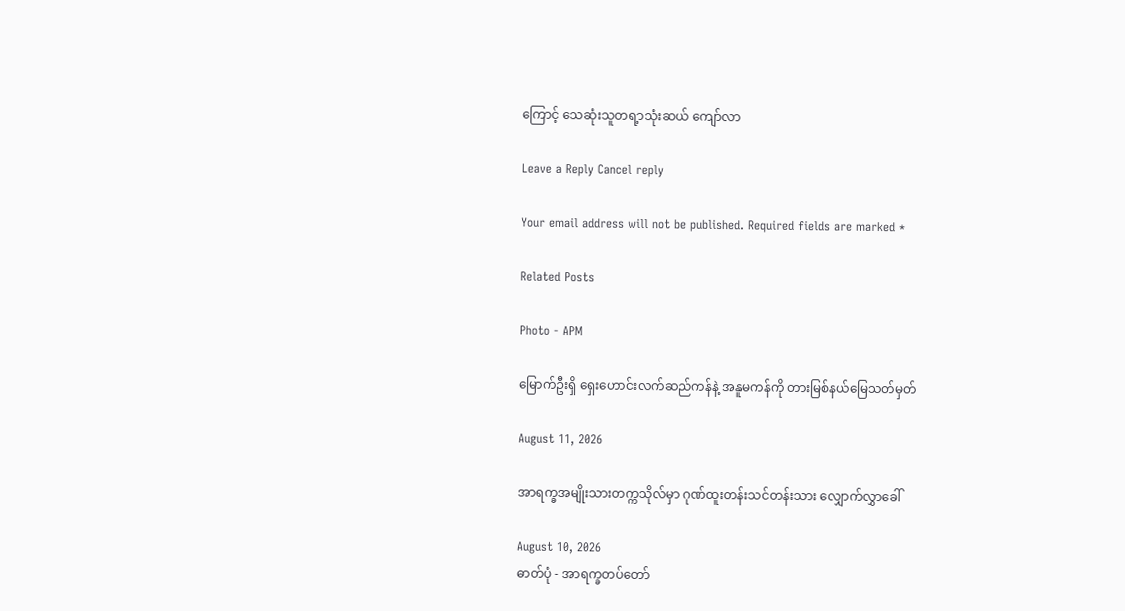ကြောင့် သေဆုံးသူတရ့ာသုံးဆယ် ကျော်လာ

Leave a Reply Cancel reply

Your email address will not be published. Required fields are marked *

Related Posts

Photo - APM

မြောက်ဦးရှိ ရှေးဟောင်းလက်ဆည်ကန်နဲ့ အနူမကန်ကို တားမြစ်နယ်မြေသတ်မှတ်

August 11, 2026

အာရက္ခအမျိုးသားတက္ကသိုလ်မှာ ဂုဏ်ထူးတန်းသင်တန်းသား လျှောက်လွှာခေါ်

August 10, 2026
ဓာတ်ပုံ - အာရက္ခတပ်တော်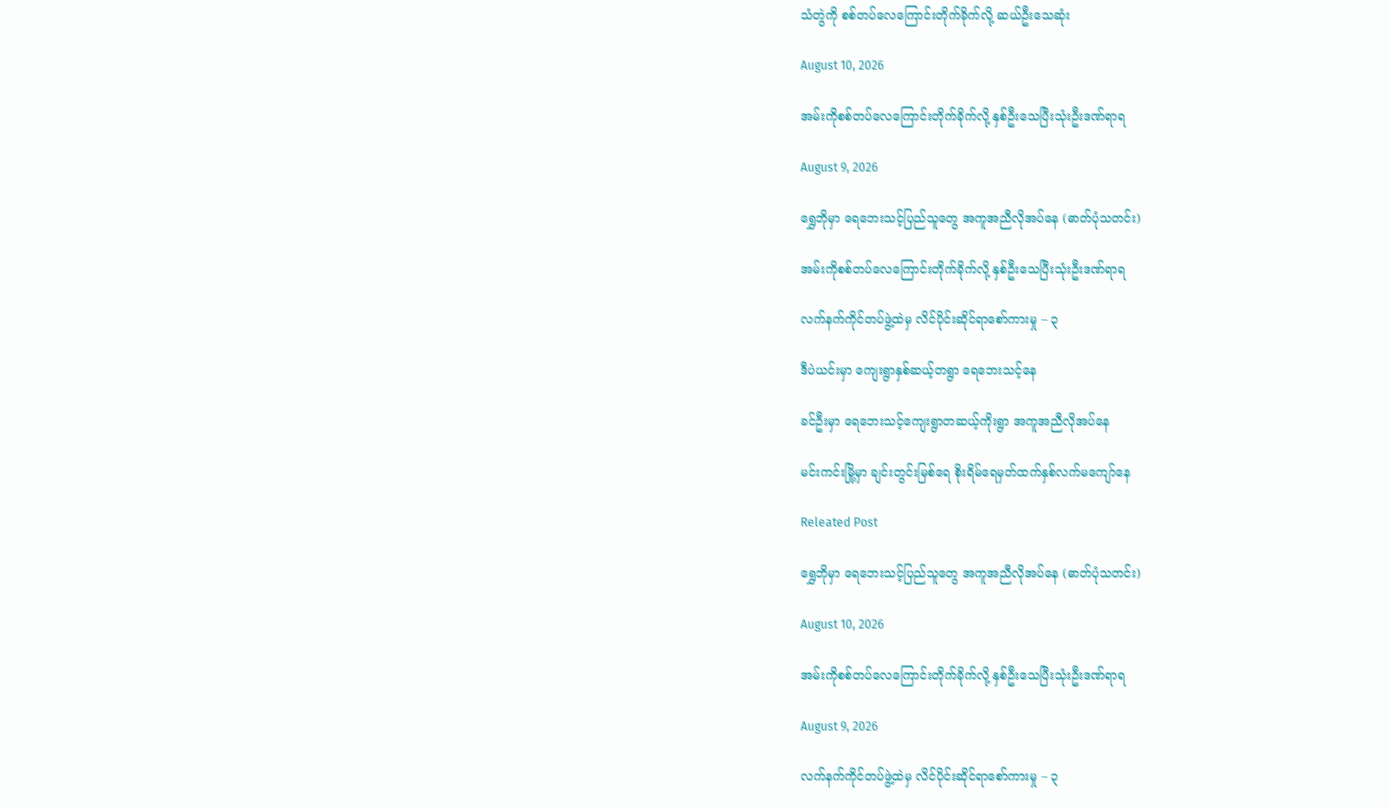သံတွဲကို စစ်တပ်လေကြောင်းတိုက်ခိုက်လို့ ဆယ်ဦးသေဆုံး

August 10, 2026

အမ်းကိုစစ်တပ်လေကြောင်းတိုက်ခိုက်လို့ နှစ်ဦးသေပြီးသုံးဦးဒဏ်ရာရ

August 9, 2026

ရွှေဘိုမှာ ရေဘေးသင့်ပြည်သူတွေ အကူအညီလိုအပ်နေ (ဓာတ်ပုံသတင်း)

အမ်းကိုစစ်တပ်လေကြောင်းတိုက်ခိုက်လို့ နှစ်ဦးသေပြီးသုံးဦးဒဏ်ရာရ

လက်နက်ကိုင်တပ်ဖွဲ့ထဲမှ လိင်ပိုင်းဆိုင်ရာစော်ကားမှု – ၃

ဒီပဲယင်းမှာ ကျေးရွာနှစ်ဆယ့်တရွာ ရေဘေးသင့်နေ

ခင်ဦးမှာ ရေဘေးသင့်ကျေးရွာတဆယ့်ကိုးရွာ အကူအညီလိုအပ်နေ

မင်းကင်းမြို့မှာ ချင်းတွင်းမြစ်ရေ စိုးရိမ်ရေမှတ်ထက်နှစ်လက်မကျော်နေ

Releated Post

ရွှေဘိုမှာ ရေဘေးသင့်ပြည်သူတွေ အကူအညီလိုအပ်နေ (ဓာတ်ပုံသတင်း)

August 10, 2026

အမ်းကိုစစ်တပ်လေကြောင်းတိုက်ခိုက်လို့ နှစ်ဦးသေပြီးသုံးဦးဒဏ်ရာရ

August 9, 2026

လက်နက်ကိုင်တပ်ဖွဲ့ထဲမှ လိင်ပိုင်းဆိုင်ရာစော်ကားမှု – ၃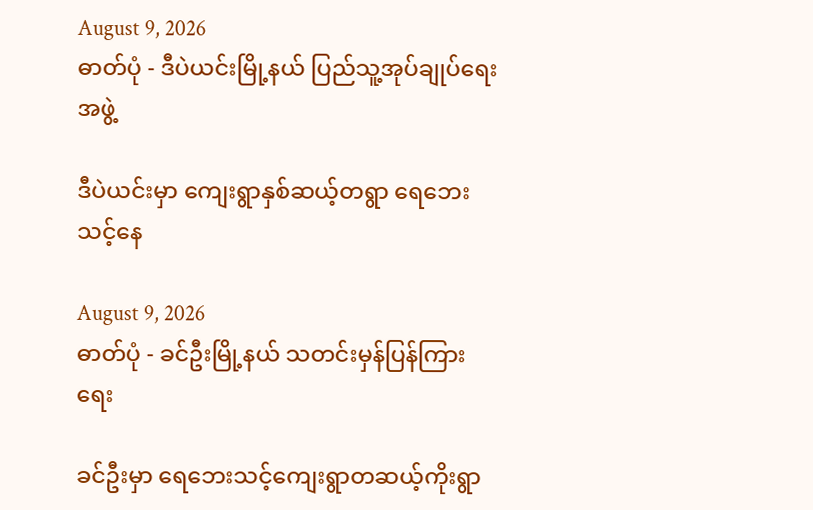August 9, 2026
ဓာတ်ပုံ - ဒီပဲယင်းမြို့နယ် ပြည်သူ့အုပ်ချုပ်ရေးအဖွဲ့

ဒီပဲယင်းမှာ ကျေးရွာနှစ်ဆယ့်တရွာ ရေဘေးသင့်နေ

August 9, 2026
ဓာတ်ပုံ - ခင်ဦးမြို့နယ် သတင်းမှန်ပြန်ကြားရေး

ခင်ဦးမှာ ရေဘေးသင့်ကျေးရွာတဆယ့်ကိုးရွာ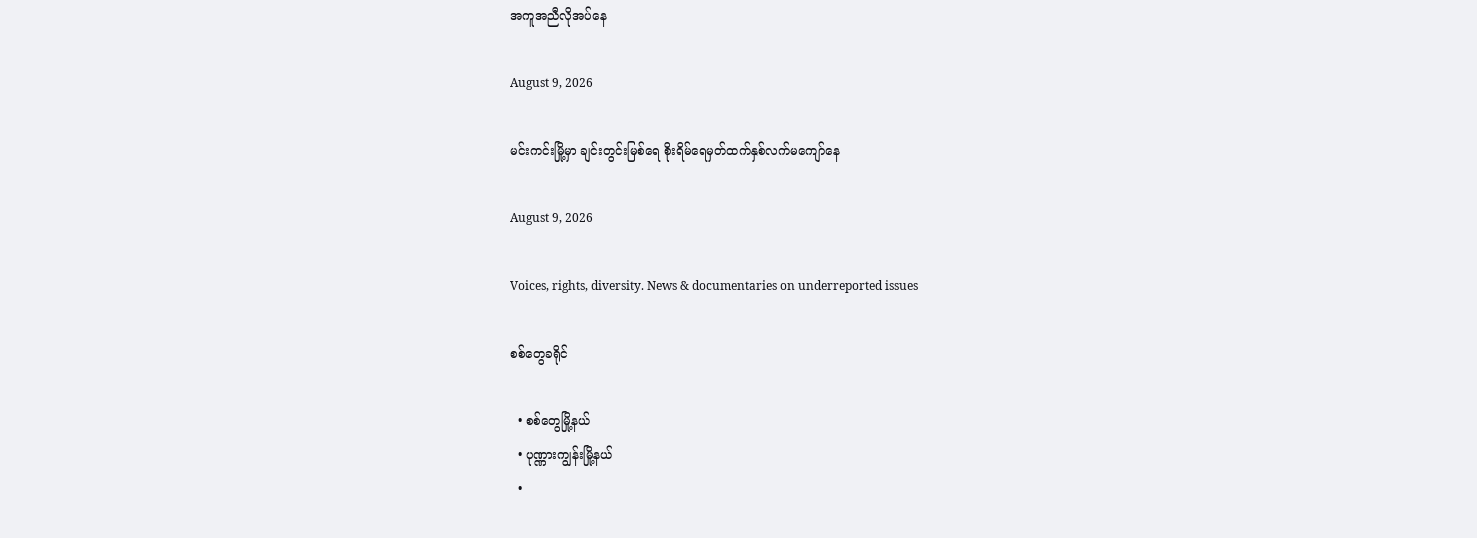အကူအညီလိုအပ်နေ

August 9, 2026

မင်းကင်းမြို့မှာ ချင်းတွင်းမြစ်ရေ စိုးရိမ်ရေမှတ်ထက်နှစ်လက်မကျော်နေ

August 9, 2026

Voices, rights, diversity. News & documentaries on underreported issues

စစ်တွေခရိုင်

  • စစ်တွေမြို့နယ်
  • ပုဏ္ဏားကျွန်းမြို့နယ်
  •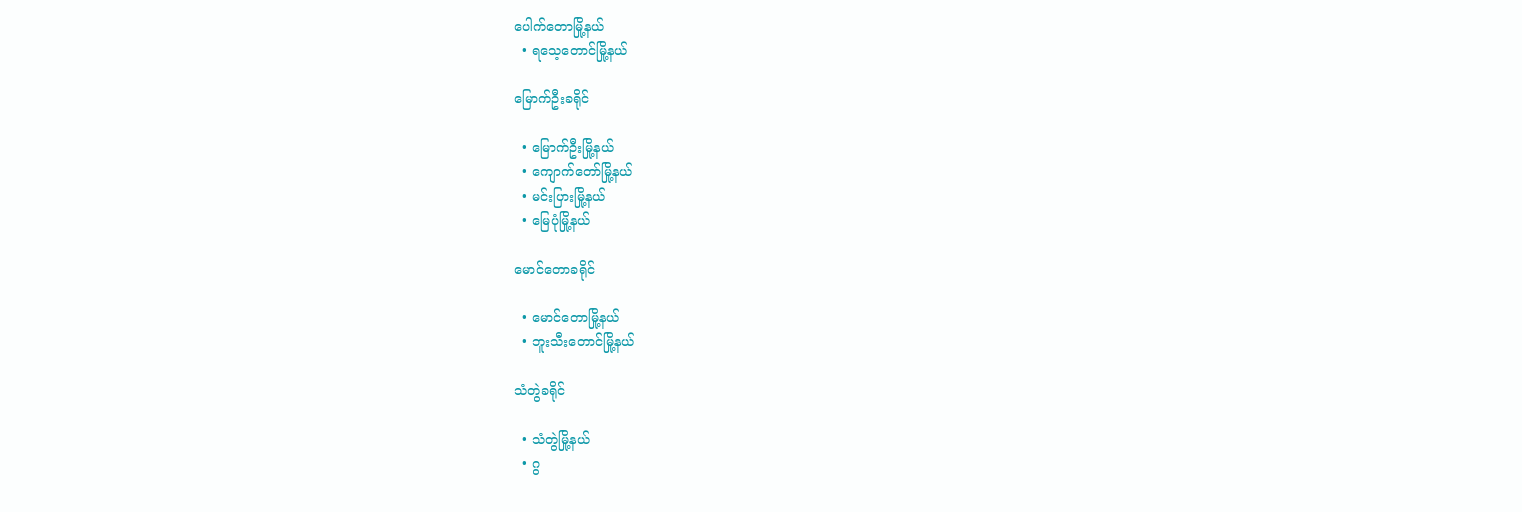ပေါက်တောမြို့နယ်
  • ရသေ့တောင်မြို့နယ်

မြောက်ဦးခရိုင်

  • မြောက်ဦးမြို့နယ်
  • ကျောက်တော်မြို့နယ်
  • မင်းပြားမြို့နယ်
  • မြေပုံမြို့နယ်

မောင်တောခရိုင်

  • မောင်တောမြို့နယ်
  • ဘူးသီးတောင်မြို့နယ်

သံတွဲခရိုင်

  • သံတွဲမြို့နယ်
  • ဂွ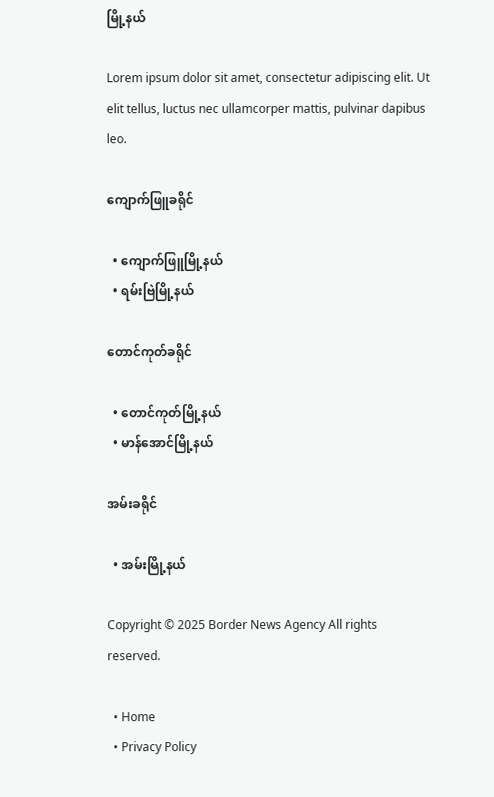မြို့နယ်

Lorem ipsum dolor sit amet, consectetur adipiscing elit. Ut elit tellus, luctus nec ullamcorper mattis, pulvinar dapibus leo.

ကျောက်ဖြူခရိုင်

  • ကျောက်ဖြူမြို့နယ်
  • ရမ်းဗြဲမြို့နယ်

တောင်ကုတ်ခရိုင်

  • တောင်ကုတ်မြို့နယ်
  • မာန်အောင်မြို့နယ်

အမ်းခရိုင်

  • အမ်းမြို့နယ်

Copyright © 2025 Border News Agency All rights reserved.

  • Home
  • Privacy Policy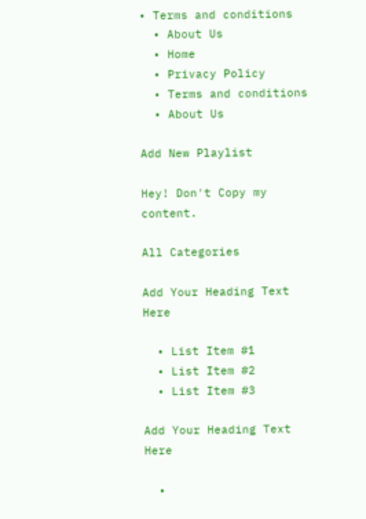• Terms and conditions
  • About Us
  • Home
  • Privacy Policy
  • Terms and conditions
  • About Us

Add New Playlist

Hey! Don't Copy my content.

All Categories

Add Your Heading Text Here

  • List Item #1
  • List Item #2
  • List Item #3

Add Your Heading Text Here

  •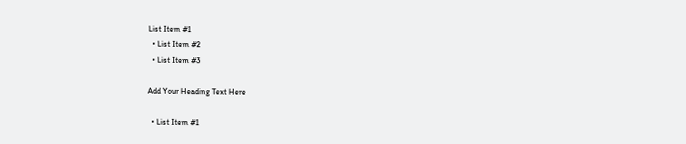List Item #1
  • List Item #2
  • List Item #3

Add Your Heading Text Here

  • List Item #1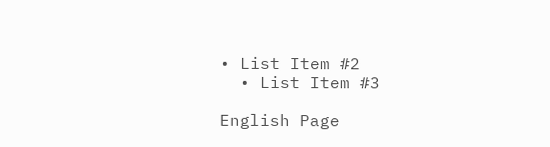• List Item #2
  • List Item #3

English Page